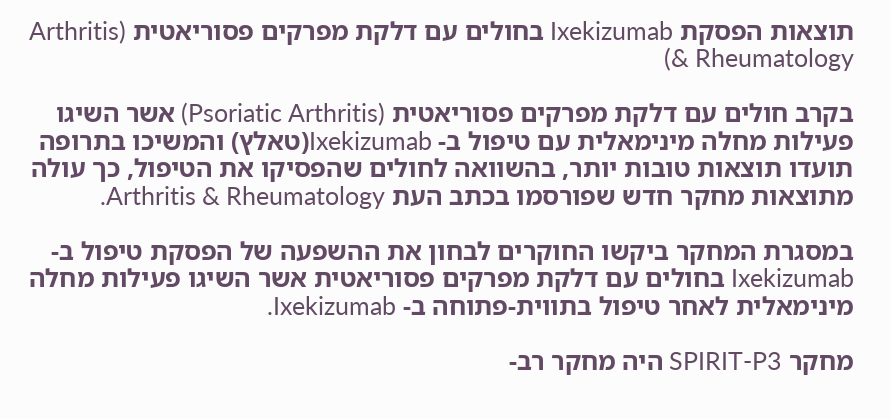תוצאות הפסקת Ixekizumab בחולים עם דלקת מפרקים פסוריאטית (Arthritis & Rheumatology)

בקרב חולים עם דלקת מפרקים פסוריאטית (Psoriatic Arthritis) אשר השיגו פעילות מחלה מינימאלית עם טיפול ב- Ixekizumab(טאלץ) והמשיכו בתרופה תועדו תוצאות טובות יותר, בהשוואה לחולים שהפסיקו את הטיפול, כך עולה מתוצאות מחקר חדש שפורסמו בכתב העת Arthritis & Rheumatology.

במסגרת המחקר ביקשו החוקרים לבחון את ההשפעה של הפסקת טיפול ב- Ixekizumab בחולים עם דלקת מפרקים פסוריאטית אשר השיגו פעילות מחלה מינימאלית לאחר טיפול בתווית-פתוחה ב- Ixekizumab.

מחקר SPIRIT-P3 היה מחקר רב-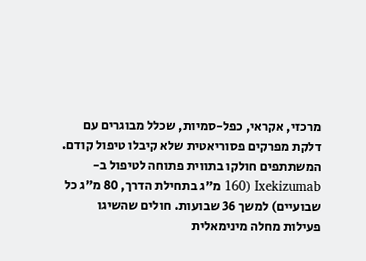מרכזי, אקראי, כפל-סמיות, שכלל מבוגרים עם דלקת מפרקים פסוריאטית שלא קיבלו טיפול קודם. המשתתפים חולקו בתווית פתוחה לטיפול ב- Ixekizumab (160 מ”ג בתחילת הדרך, 80 מ”ג כל שבועיים) למשך 36 שבועות. חולים שהשיגו פעילות מחלה מינימאלית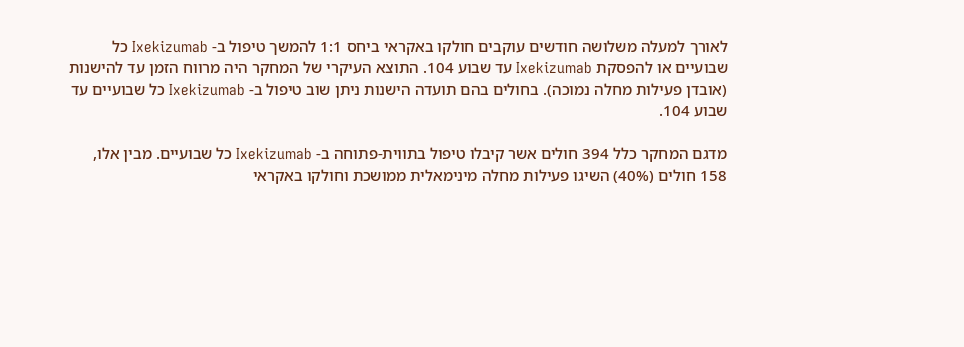לאורך למעלה משלושה חודשים עוקבים חולקו באקראי ביחס 1:1 להמשך טיפול ב- Ixekizumab כל שבועיים או להפסקת Ixekizumab עד שבוע 104. התוצא העיקרי של המחקר היה מרווח הזמן עד להישנות (אובדן פעילות מחלה נמוכה). בחולים בהם תועדה הישנות ניתן שוב טיפול ב- Ixekizumab כל שבועיים עד שבוע 104.

מדגם המחקר כלל 394 חולים אשר קיבלו טיפול בתווית-פתוחה ב- Ixekizumab כל שבועיים. מבין אלו, 158 חולים (40%) השיגו פעילות מחלה מינימאלית ממושכת וחולקו באקראי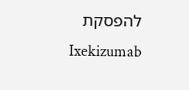להפסקת Ixekizumab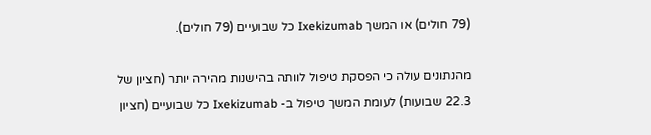(79 חולים) או המשך Ixekizumab כל שבועיים (79 חולים).

מהנתונים עולה כי הפסקת טיפול לוותה בהישנות מהירה יותר (חציון של 22.3 שבועות) לעומת המשך טיפול ב- Ixekizumab כל שבועיים (חציון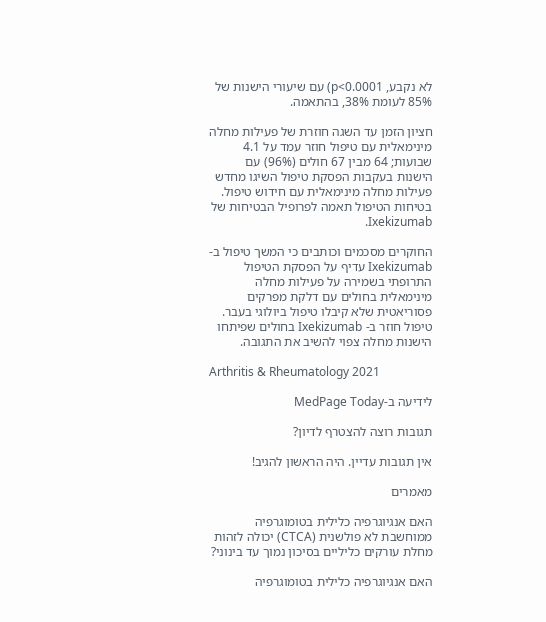לא נקבע, p<0.0001) עם שיעורי הישנות של 85% לעומת 38%, בהתאמה.

חציון הזמן עד השגה חוזרת של פעילות מחלה מינימאלית עם טיפול חוזר עמד על 4.1 שבועות; 64 מבין 67 חולים (96%) עם הישנות בעקבות הפסקת טיפול השיגו מחדש פעילות מחלה מינימאלית עם חידוש טיפול. בטיחות הטיפול תאמה לפרופיל הבטיחות של Ixekizumab.

החוקרים מסכמים וכותבים כי המשך טיפול ב- Ixekizumab עדיף על הפסקת הטיפול התרופתי בשמירה על פעילות מחלה מינימאלית בחולים עם דלקת מפרקים פסוריאטית שלא קיבלו טיפול ביולוגי בעבר. טיפול חוזר ב- Ixekizumab בחולים שפיתחו הישנות מחלה צפוי להשיב את התגובה.

Arthritis & Rheumatology 2021

לידיעה ב-MedPage Today

תגובות רוצה להצטרף לדיון?

אין תגובות עדיין. היה הראשון להגיב!

מאמרים

האם אנגיוגרפיה כלילית בטומוגרפיה ממוחשבת לא פולשנית (CTCA) יכולה לזהות מחלת עורקים כליליים בסיכון נמוך עד בינוני?

האם אנגיוגרפיה כלילית בטומוגרפיה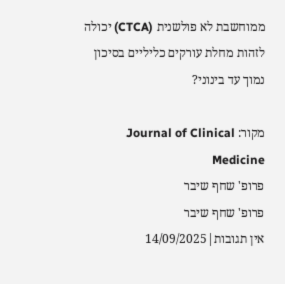ממוחשבת לא פולשנית (CTCA) יכולה לזהות מחלת עורקים כליליים בסיכון נמוך עד בינוני?

מקור: Journal of Clinical Medicine
פרופ' שחף שיבר
פרופ' שחף שיבר
אין תגובות|14/09/2025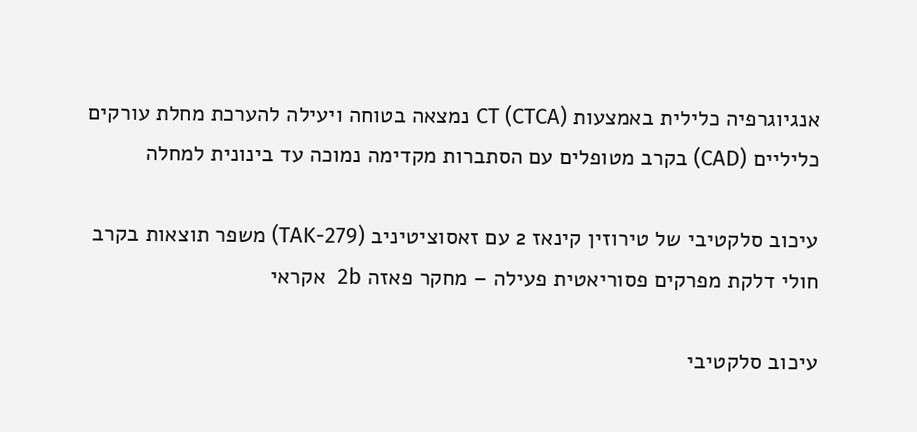אנגיוגרפיה כלילית באמצעות CT (CTCA) נמצאה בטוחה ויעילה להערכת מחלת עורקים כליליים (CAD) בקרב מטופלים עם הסתברות מקדימה נמוכה עד בינונית למחלה

עיכוב סלקטיבי של טירוזין קינאז 2 עם זאסוציטיניב (TAK-279) משפר תוצאות בקרב חולי דלקת מפרקים פסוריאטית פעילה – מחקר פאזה 2b  אקראי

עיכוב סלקטיבי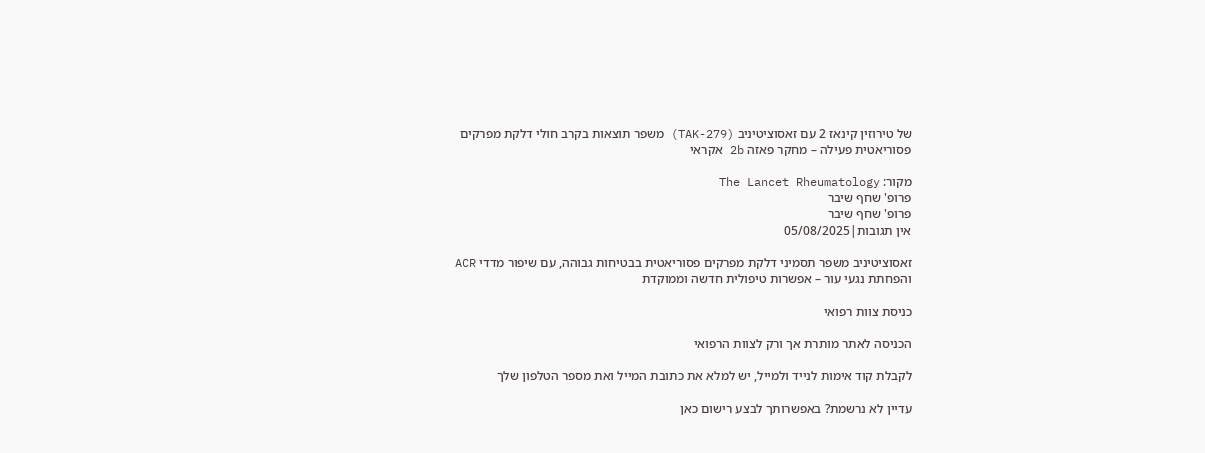של טירוזין קינאז 2 עם זאסוציטיניב (TAK-279) משפר תוצאות בקרב חולי דלקת מפרקים פסוריאטית פעילה – מחקר פאזה 2b אקראי

מקור: The Lancet Rheumatology
פרופ' שחף שיבר
פרופ' שחף שיבר
אין תגובות|05/08/2025

זאסוציטיניב משפר תסמיני דלקת מפרקים פסוריאטית בבטיחות גבוהה, עם שיפור מדדי ACR והפחתת נגעי עור – אפשרות טיפולית חדשה וממוקדת

כניסת צוות רפואי

הכניסה לאתר מותרת אך ורק לצוות הרפואי

לקבלת קוד אימות לנייד ולמייל, יש למלא את כתובת המייל ואת מספר הטלפון שלך

עדיין לא נרשמת? באפשרותך לבצע רישום כאן